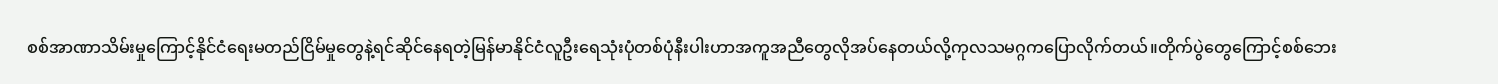စစ်အာဏာသိမ်းမှုကြောင့်နိုင်ငံရေးမတည်ငြိမ်မှုတွေနဲ့ရင်ဆိုင်နေရတဲ့မြန်မာနိုင်ငံလူဦးရေသုံးပုံတစ်ပုံနီးပါးဟာအကူအညီတွေလိုအပ်နေတယ်လို့ကုလသမဂ္ဂကပြောလိုက်တယ်။တိုက်ပွဲတွေကြောင့်စစ်ဘေး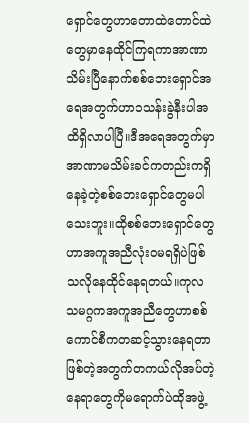ရှောင်တွေဟာတောထဲတောင်ထဲတွေမှာနေထိုင်ကြရကာအာဏာသိမ်းပြီနောက်စစ်ဘေးရှောင်အရေအတွက်ဟာ၁သန်းခွဲနီးပါအထိရှိလာပါပြီ။ဒီအရေအတွက်မှာအာဏာမသိမ်းခင်ကတည်းကရှိနေခဲ့တဲ့စစ်ဘေးရှောင်တွေမပါသေးဘူး။ထိုစစ်ဘေးရှောင်တွေဟာအကူအညီလုံးဝမရရှိပဲဖြစ်သလိုနေထိုင်နေရတယ်။ကုလသမဂ္ဂကအကူအညီတွေဟာစစ်ကောင်စီကတဆင့်သွားနေရတာဖြစ်တဲ့အတွက်တကယ်လိုအပ်တဲ့နေရာတွေကိုမရောက်ပဲထိုအဖွဲ့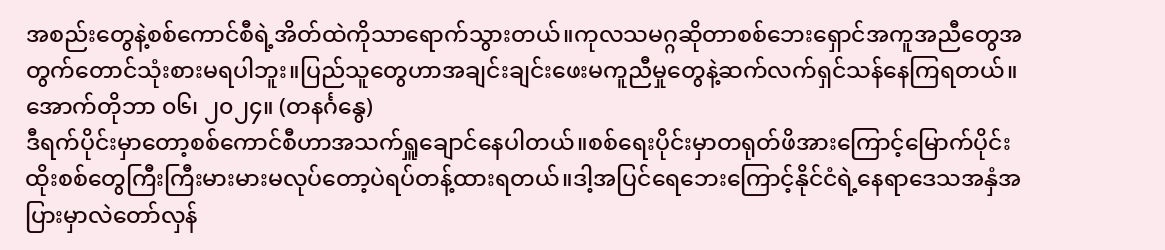အစည်းတွေနဲ့စစ်ကောင်စီရဲ့အိတ်ထဲကိုသာရောက်သွားတယ်။ကုလသမဂ္ဂဆိုတာစစ်ဘေးရှောင်အကူအညီတွေအတွက်တောင်သုံးစားမရပါဘူး။ပြည်သူတွေဟာအချင်းချင်းဖေးမကူညီမှုတွေနဲ့ဆက်လက်ရှင်သန်နေကြရတယ်။
အောက်တိုဘာ ၀၆၊ ၂၀၂၄။ (တနင်္ဂနွေ)
ဒီရက်ပိုင်းမှာတော့စစ်ကောင်စီဟာအသက်ရှူချောင်နေပါတယ်။စစ်ရေးပိုင်းမှာတရုတ်ဖိအားကြောင့်မြောက်ပိုင်းထိုးစစ်တွေကြီးကြီးမားမားမလုပ်တော့ပဲရပ်တန့်ထားရတယ်။ဒါ့အပြင်ရေဘေးကြောင့်နိုင်ငံရဲ့နေရာဒေသအနှံအပြားမှာလဲတော်လှန်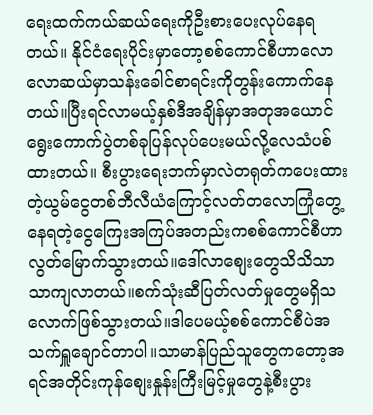ရေးထက်ကယ်ဆယ်ရေးကိုဦးစားပေးလုပ်နေရတယ်။ နိုင်ငံရေးပိုင်းမှာတော့စစ်ကောင်စီဟာလောလောဆယ်မှာသန်းခေါင်စာရင်းကိုတွန်းကောက်နေတယ်။ပြီးရင်လာမယ့်နှစ်ဒီအချိန်မှာအတုအယောင်ရွေးကောက်ပွဲတစ်ခုပြန်လုပ်ပေးမယ်လို့လေသံပစ်ထားတယ်။ စီးပွားရေးဘက်မှာလဲတရုတ်ကပေးထားတဲ့ယွမ်ငွေတစ်ဘီလီယံကြောင့်လတ်တလောကြုံတွေ့နေရတဲ့ငွေကြေးအကြပ်အတည်းကစစ်ကောင်စီဟာလွတ်မြောက်သွားတယ်။ဒေါ်လာစျေးတွေသိသိသာသာကျလာတယ်။စက်သုံးဆီပြတ်လတ်မှုတွေမရှိသလောက်ဖြစ်သွားတယ်။ဒါပေမယ့်စစ်ကောင်စီပဲအသက်ရှူချောင်တာပါ။သာမာန်ပြည်သူတွေကတော့အရင်အတိုင်းကုန်စျေးနှုန်းကြီးမြင့်မှုတွေနဲ့စီးပွား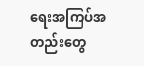ရေးအကြပ်အတည်းတွေ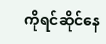ကိုရင်ဆိုင်နေ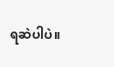ရဆဲပါပဲ။